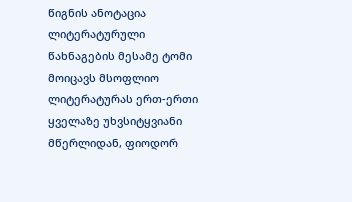წიგნის ანოტაცია
ლიტერატურული წახნაგების მესამე ტომი მოიცავს მსოფლიო ლიტერატურას ერთ-ერთი ყველაზე უხვსიტყვიანი მწერლიდან, ფიოდორ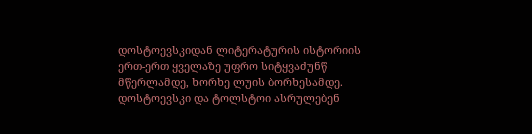დოსტოევსკიდან ლიტერატურის ისტორიის ერთ-ერთ ყველაზე უფრო სიტყვაძუნწ მწერლამდე, ხორხე ლუის ბორხესამდე. დოსტოევსკი და ტოლსტოი ასრულებენ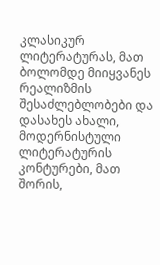კლასიკურ ლიტერატურას, მათ ბოლომდე მიიყვანეს რეალიზმის შესაძლებლობები და დასახეს ახალი, მოდერნისტული ლიტერატურის კონტურები, მათ შორის,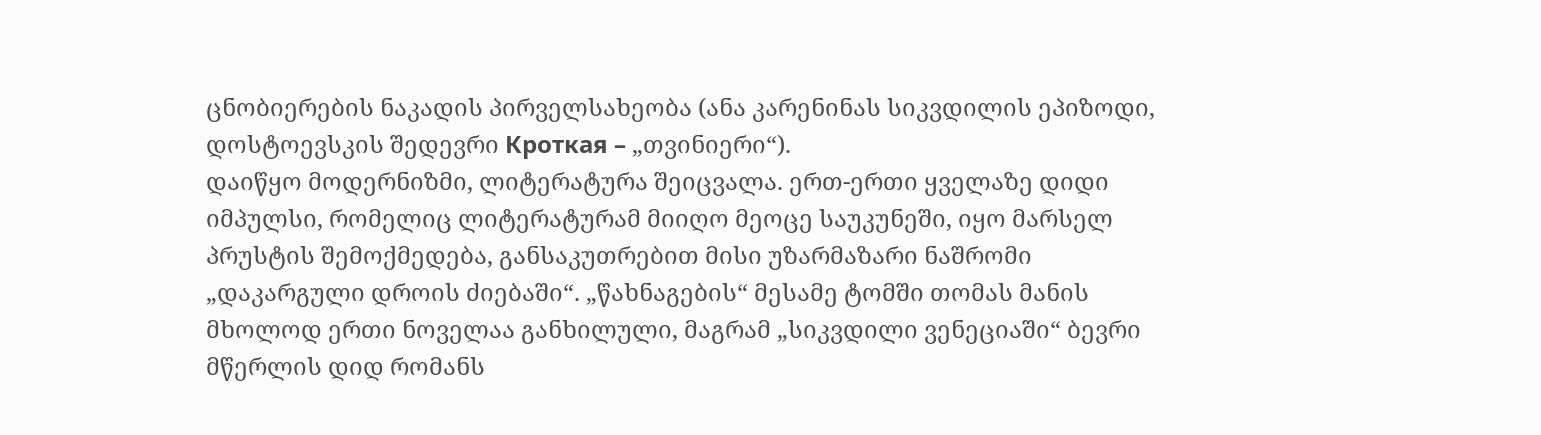ცნობიერების ნაკადის პირველსახეობა (ანა კარენინას სიკვდილის ეპიზოდი, დოსტოევსკის შედევრი Кроткая – „თვინიერი“).
დაიწყო მოდერნიზმი, ლიტერატურა შეიცვალა. ერთ-ერთი ყველაზე დიდი იმპულსი, რომელიც ლიტერატურამ მიიღო მეოცე საუკუნეში, იყო მარსელ პრუსტის შემოქმედება, განსაკუთრებით მისი უზარმაზარი ნაშრომი „დაკარგული დროის ძიებაში“. „წახნაგების“ მესამე ტომში თომას მანის მხოლოდ ერთი ნოველაა განხილული, მაგრამ „სიკვდილი ვენეციაში“ ბევრი მწერლის დიდ რომანს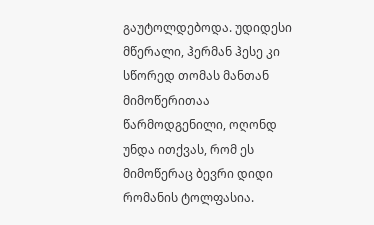გაუტოლდებოდა. უდიდესი მწერალი, ჰერმან ჰესე კი სწორედ თომას მანთან მიმოწერითაა წარმოდგენილი, ოღონდ უნდა ითქვას, რომ ეს მიმოწერაც ბევრი დიდი რომანის ტოლფასია.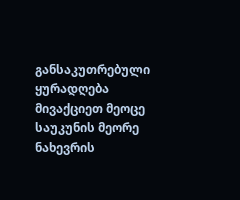განსაკუთრებული ყურადღება მივაქციეთ მეოცე საუკუნის მეორე ნახევრის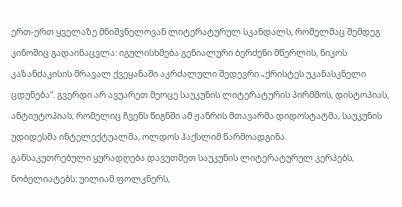ერთ-ერთ ყველაზე მნიშვნელოვან ლიტერატურულ სკანდალს, რომელმაც შემდეგ კინოშიც გადაინაცვლა: იგულისხმება გენიალური ბერძენი მწერლის, ნიკოს კაზანძაკისის მრავალ ქვეყანაში აკრძალული შედევრი „ქრისტეს უკანასკნელი ცდუნება“. გვერდი არ ავუარეთ მეოცე საუკუნის ლიტერატურის პირმშოს, დისტოპიას, ანტიუტოპიას, რომელიც ჩვენს წიგნში ამ ჟანრის მთავარმა დიდოსტატმა, საუკუნის უდიდესმა ინტელექტუალმა, ოლდოს ჰაქსლიმ წარმოადგინა.
განსაკუთრებული ყურადღება დავუთმეთ საუკუნის ლიტერატურულ კერპებს, ნობელიატებს: უილიამ ფოლკნერს,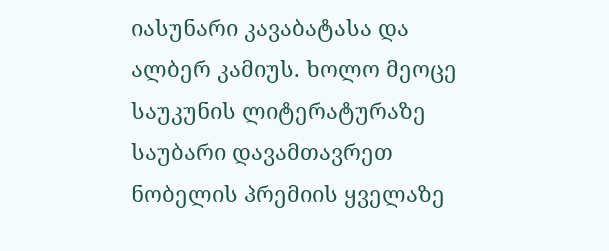იასუნარი კავაბატასა და ალბერ კამიუს. ხოლო მეოცე საუკუნის ლიტერატურაზე საუბარი დავამთავრეთ ნობელის პრემიის ყველაზე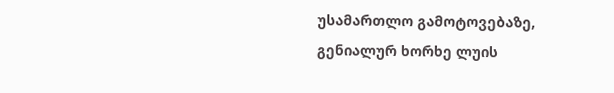უსამართლო გამოტოვებაზე, გენიალურ ხორხე ლუის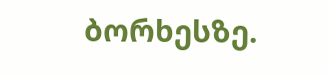ბორხესზე.